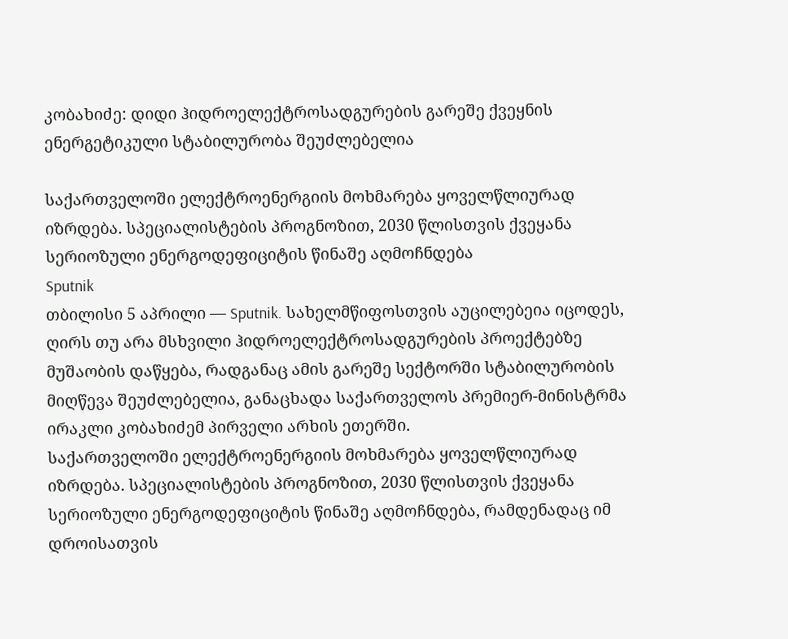კობახიძე: დიდი ჰიდროელექტროსადგურების გარეშე ქვეყნის ენერგეტიკული სტაბილურობა შეუძლებელია

საქართველოში ელექტროენერგიის მოხმარება ყოველწლიურად იზრდება. სპეციალისტების პროგნოზით, 2030 წლისთვის ქვეყანა სერიოზული ენერგოდეფიციტის წინაშე აღმოჩნდება
Sputnik
თბილისი 5 აპრილი — Sputnik. სახელმწიფოსთვის აუცილებეია იცოდეს, ღირს თუ არა მსხვილი ჰიდროელექტროსადგურების პროექტებზე მუშაობის დაწყება, რადგანაც ამის გარეშე სექტორში სტაბილურობის მიღწევა შეუძლებელია, განაცხადა საქართველოს პრემიერ-მინისტრმა ირაკლი კობახიძემ პირველი არხის ეთერში.
საქართველოში ელექტროენერგიის მოხმარება ყოველწლიურად იზრდება. სპეციალისტების პროგნოზით, 2030 წლისთვის ქვეყანა სერიოზული ენერგოდეფიციტის წინაშე აღმოჩნდება, რამდენადაც იმ დროისათვის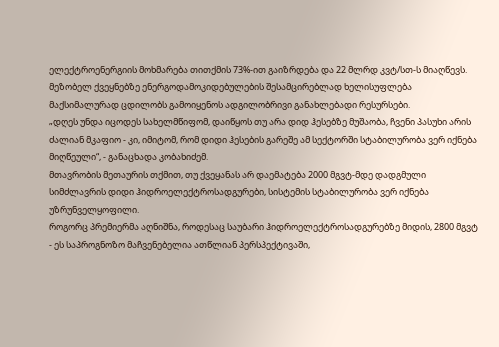ელექტროენერგიის მოხმარება თითქმის 73%-ით გაიზრდება და 22 მლრდ კვტ/სთ-ს მიაღწევს. მეზობელ ქვეყნებზე ენერგოდამოკიდებულების შესამცირებლად ხელისუფლება მაქსიმალურად ცდილობს გამოიყენოს ადგილობრივი განახლებადი რესურსები.
„დღეს უნდა იცოდეს სახელმწიფომ, დაიწყოს თუ არა დიდ ჰესებზე მუშაობა, ჩვენი პასუხი არის ძალიან მკაფიო - კი, იმიტომ, რომ დიდი ჰესების გარეშე ამ სექტორში სტაბილურობა ვერ იქნება მიღწეული“, - განაცხადა კობახიძემ.
მთავრობის მეთაურის თქმით, თუ ქვეყანას არ დაემატება 2000 მგვტ-მდე დადგმული სიმძლავრის დიდი ჰიდროელექტროსადგურები, სისტემის სტაბილურობა ვერ იქნება უზრუნველყოფილი.
როგორც პრემიერმა აღნიშნა, როდესაც საუბარი ჰიდროელექტროსადგურებზე მიდის, 2800 მგვტ - ეს საპროგნოზო მაჩვენებელია ათწლიან პერსპექტივაში,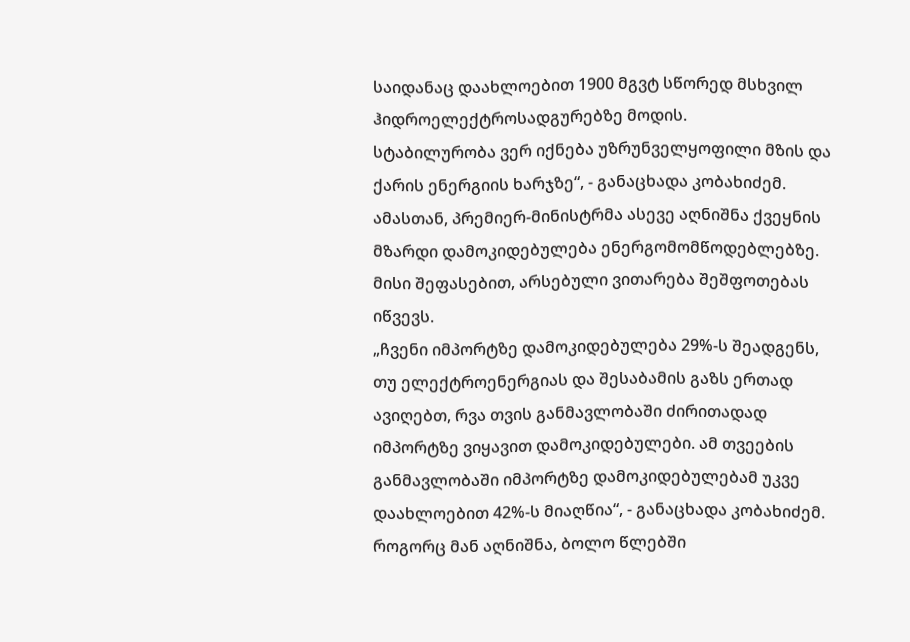საიდანაც დაახლოებით 1900 მგვტ სწორედ მსხვილ ჰიდროელექტროსადგურებზე მოდის.
სტაბილურობა ვერ იქნება უზრუნველყოფილი მზის და ქარის ენერგიის ხარჯზე“, - განაცხადა კობახიძემ.
ამასთან, პრემიერ-მინისტრმა ასევე აღნიშნა ქვეყნის მზარდი დამოკიდებულება ენერგომომწოდებლებზე. მისი შეფასებით, არსებული ვითარება შეშფოთებას იწვევს.
„ჩვენი იმპორტზე დამოკიდებულება 29%-ს შეადგენს, თუ ელექტროენერგიას და შესაბამის გაზს ერთად ავიღებთ, რვა თვის განმავლობაში ძირითადად იმპორტზე ვიყავით დამოკიდებულები. ამ თვეების განმავლობაში იმპორტზე დამოკიდებულებამ უკვე დაახლოებით 42%-ს მიაღწია“, - განაცხადა კობახიძემ.
როგორც მან აღნიშნა, ბოლო წლებში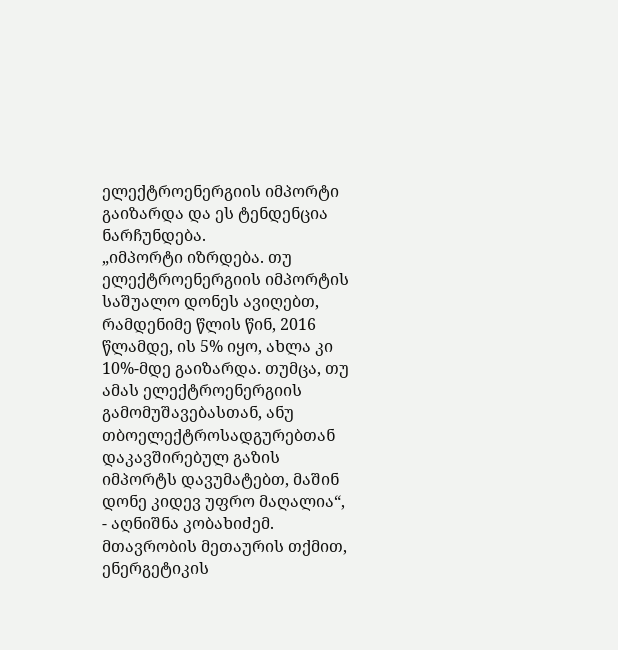ელექტროენერგიის იმპორტი გაიზარდა და ეს ტენდენცია ნარჩუნდება.
„იმპორტი იზრდება. თუ ელექტროენერგიის იმპორტის საშუალო დონეს ავიღებთ, რამდენიმე წლის წინ, 2016 წლამდე, ის 5% იყო, ახლა კი 10%-მდე გაიზარდა. თუმცა, თუ ამას ელექტროენერგიის გამომუშავებასთან, ანუ თბოელექტროსადგურებთან დაკავშირებულ გაზის იმპორტს დავუმატებთ, მაშინ დონე კიდევ უფრო მაღალია“, - აღნიშნა კობახიძემ.
მთავრობის მეთაურის თქმით, ენერგეტიკის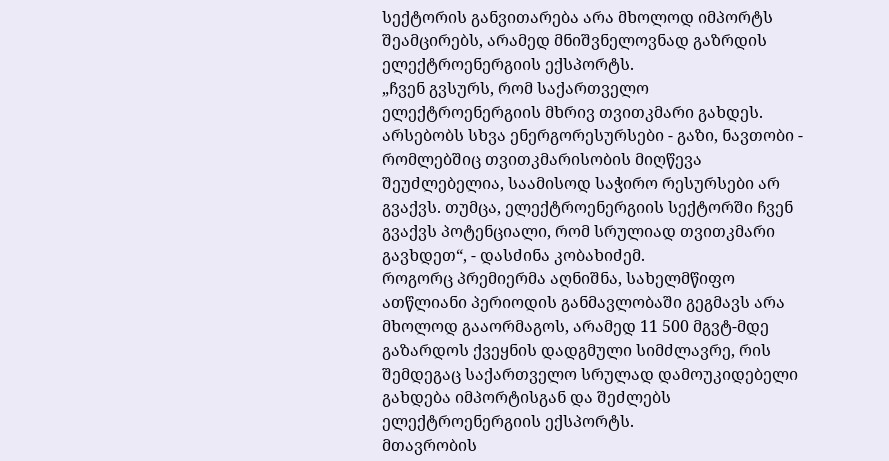სექტორის განვითარება არა მხოლოდ იმპორტს შეამცირებს, არამედ მნიშვნელოვნად გაზრდის ელექტროენერგიის ექსპორტს.
„ჩვენ გვსურს, რომ საქართველო ელექტროენერგიის მხრივ თვითკმარი გახდეს. არსებობს სხვა ენერგორესურსები - გაზი, ნავთობი - რომლებშიც თვითკმარისობის მიღწევა შეუძლებელია, საამისოდ საჭირო რესურსები არ გვაქვს. თუმცა, ელექტროენერგიის სექტორში ჩვენ გვაქვს პოტენციალი, რომ სრულიად თვითკმარი გავხდეთ“, - დასძინა კობახიძემ.
როგორც პრემიერმა აღნიშნა, სახელმწიფო ათწლიანი პერიოდის განმავლობაში გეგმავს არა მხოლოდ გააორმაგოს, არამედ 11 500 მგვტ-მდე გაზარდოს ქვეყნის დადგმული სიმძლავრე, რის შემდეგაც საქართველო სრულად დამოუკიდებელი გახდება იმპორტისგან და შეძლებს ელექტროენერგიის ექსპორტს.
მთავრობის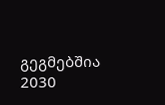გეგმებშია 2030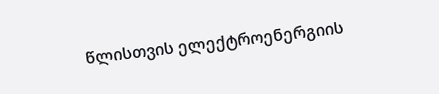წლისთვის ელექტროენერგიის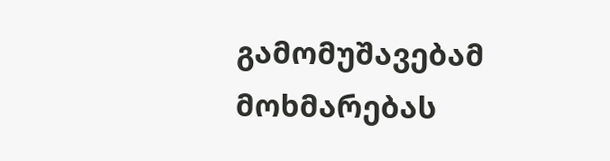გამომუშავებამ მოხმარებას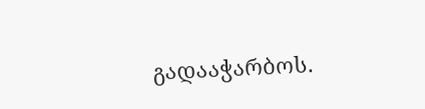გადააჭარბოს.